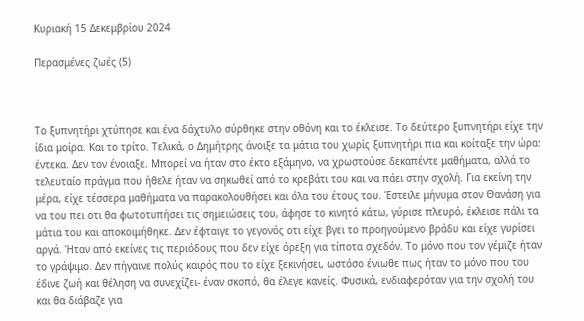Κυριακή 15 Δεκεμβρίου 2024

Περασμένες ζωές (5)



Το ξυπνητήρι χτύπησε και ένα δάχτυλο σύρθηκε στην οθόνη και το έκλεισε. Το δεύτερο ξυπνητήρι είχε την ίδια μοίρα. Και το τρίτο. Τελικά, ο Δημήτρης άνοιξε τα μάτια του χωρίς ξυπνητήρι πια και κοίταξε την ώρα: έντεκα. Δεν τον ένοιαξε. Μπορεί να ήταν στο έκτο εξάμηνο, να χρωστούσε δεκαπέντε μαθήματα, αλλά το τελευταίο πράγμα που ήθελε ήταν να σηκωθεί από το κρεβάτι του και να πάει στην σχολή. Για εκείνη την μέρα, είχε τέσσερα μαθήματα να παρακολουθήσει και όλα του έτους του. Έστειλε μήνυμα στον Θανάση για να του πει οτι θα φωτοτυπήσει τις σημειώσεις του, άφησε το κινητό κάτω, γύρισε πλευρό, έκλεισε πάλι τα μάτια του και αποκοιμήθηκε. Δεν έφταιγε το γεγονός οτι είχε βγει το προηγούμενο βράδυ και είχε γυρίσει αργά. Ήταν από εκείνες τις περιόδους που δεν είχε όρεξη για τίποτα σχεδόν. Το μόνο που τον γέμιζε ήταν το γράψιμο. Δεν πήγαινε πολύς καιρός που το είχε ξεκινήσει, ωστόσο ένιωθε πως ήταν το μόνο που του έδινε ζωή και θέληση να συνεχίζει- έναν σκοπό, θα έλεγε κανείς. Φυσικά, ενδιαφερόταν για την σχολή του και θα διάβαζε για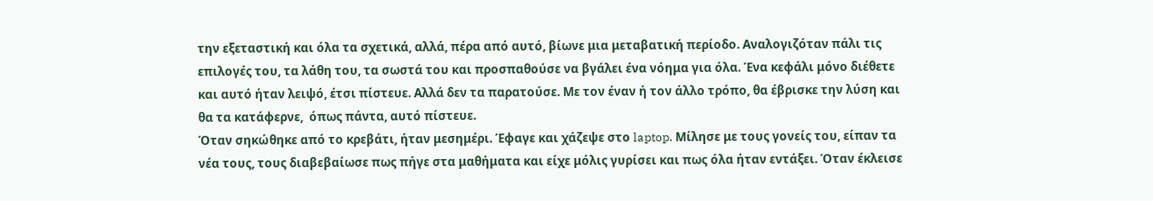την εξεταστική και όλα τα σχετικά, αλλά, πέρα από αυτό, βίωνε μια μεταβατική περίοδο. Αναλογιζόταν πάλι τις επιλογές του, τα λάθη του, τα σωστά του και προσπαθούσε να βγάλει ένα νόημα για όλα. Ένα κεφάλι μόνο διέθετε και αυτό ήταν λειψό, έτσι πίστευε. Αλλά δεν τα παρατούσε. Με τον έναν ή τον άλλο τρόπο, θα έβρισκε την λύση και θα τα κατάφερνε,  όπως πάντα, αυτό πίστευε.
Όταν σηκώθηκε από το κρεβάτι, ήταν μεσημέρι. Έφαγε και χάζεψε στο laptop. Μίλησε με τους γονείς του, είπαν τα νέα τους, τους διαβεβαίωσε πως πήγε στα μαθήματα και είχε μόλις γυρίσει και πως όλα ήταν εντάξει. Όταν έκλεισε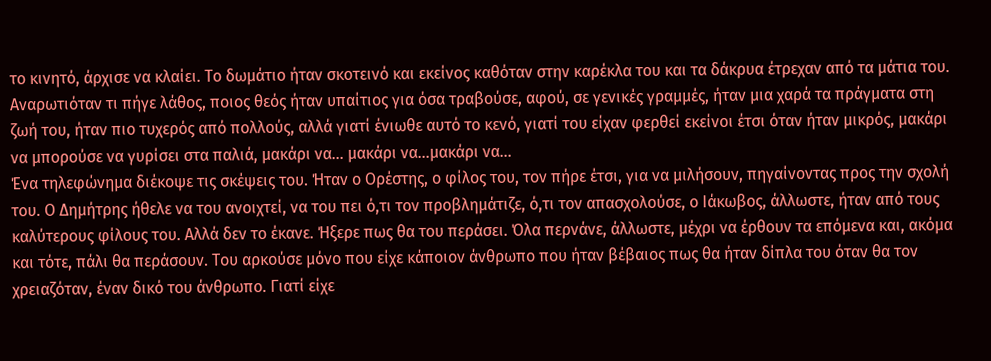το κινητό, άρχισε να κλαίει. Το δωμάτιο ήταν σκοτεινό και εκείνος καθόταν στην καρέκλα του και τα δάκρυα έτρεχαν από τα μάτια του. Αναρωτιόταν τι πήγε λάθος, ποιος θεός ήταν υπαίτιος για όσα τραβούσε, αφού, σε γενικές γραμμές, ήταν μια χαρά τα πράγματα στη ζωή του, ήταν πιο τυχερός από πολλούς, αλλά γιατί ένιωθε αυτό το κενό, γιατί του είχαν φερθεί εκείνοι έτσι όταν ήταν μικρός, μακάρι να μπορούσε να γυρίσει στα παλιά, μακάρι να... μακάρι να...μακάρι να...
Ένα τηλεφώνημα διέκοψε τις σκέψεις του. Ήταν ο Ορέστης, ο φίλος του, τον πήρε έτσι, για να μιλήσουν, πηγαίνοντας προς την σχολή του. Ο Δημήτρης ήθελε να του ανοιχτεί, να του πει ό,τι τον προβλημάτιζε, ό,τι τον απασχολούσε, ο Ιάκωβος, άλλωστε, ήταν από τους καλύτερους φίλους του. Αλλά δεν το έκανε. Ήξερε πως θα του περάσει. Όλα περνάνε, άλλωστε, μέχρι να έρθουν τα επόμενα και, ακόμα και τότε, πάλι θα περάσουν. Του αρκούσε μόνο που είχε κάποιον άνθρωπο που ήταν βέβαιος πως θα ήταν δίπλα του όταν θα τον χρειαζόταν, έναν δικό του άνθρωπο. Γιατί είχε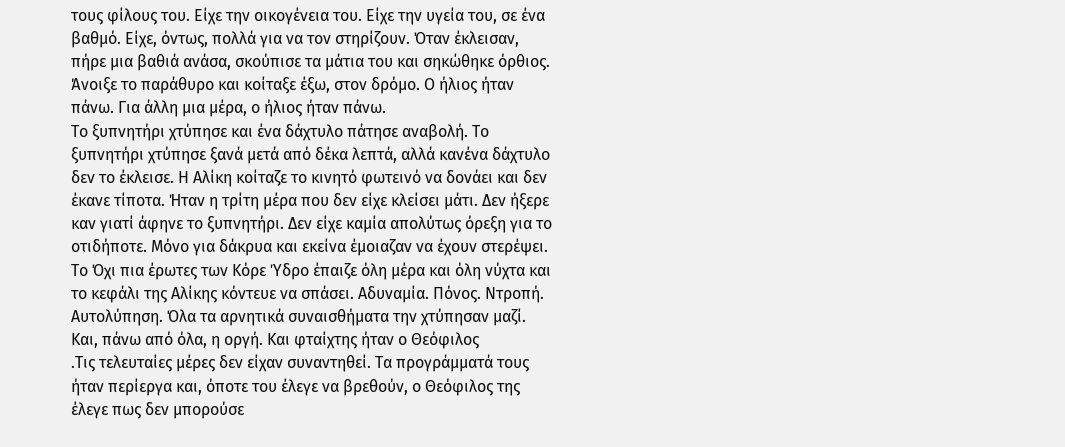τους φίλους του. Είχε την οικογένεια του. Είχε την υγεία του, σε ένα βαθμό. Είχε, όντως, πολλά για να τον στηρίζουν. Όταν έκλεισαν, πήρε μια βαθιά ανάσα, σκούπισε τα μάτια του και σηκώθηκε όρθιος. Άνοιξε το παράθυρο και κοίταξε έξω, στον δρόμο. Ο ήλιος ήταν πάνω. Για άλλη μια μέρα, ο ήλιος ήταν πάνω.
Το ξυπνητήρι χτύπησε και ένα δάχτυλο πάτησε αναβολή. Το ξυπνητήρι χτύπησε ξανά μετά από δέκα λεπτά, αλλά κανένα δάχτυλο δεν το έκλεισε. Η Αλίκη κοίταζε το κινητό φωτεινό να δονάει και δεν έκανε τίποτα. Ήταν η τρίτη μέρα που δεν είχε κλείσει μάτι. Δεν ήξερε καν γιατί άφηνε το ξυπνητήρι. Δεν είχε καμία απολύτως όρεξη για το οτιδήποτε. Μόνο για δάκρυα και εκείνα έμοιαζαν να έχουν στερέψει. Το Όχι πια έρωτες των Κόρε Ύδρο έπαιζε όλη μέρα και όλη νύχτα και το κεφάλι της Αλίκης κόντευε να σπάσει. Αδυναμία. Πόνος. Ντροπή. Αυτολύπηση. Όλα τα αρνητικά συναισθήματα την χτύπησαν μαζί. Και, πάνω από όλα, η οργή. Και φταίχτης ήταν ο Θεόφιλος
.Τις τελευταίες μέρες δεν είχαν συναντηθεί. Τα προγράμματά τους ήταν περίεργα και, όποτε του έλεγε να βρεθούν, ο Θεόφιλος της έλεγε πως δεν μπορούσε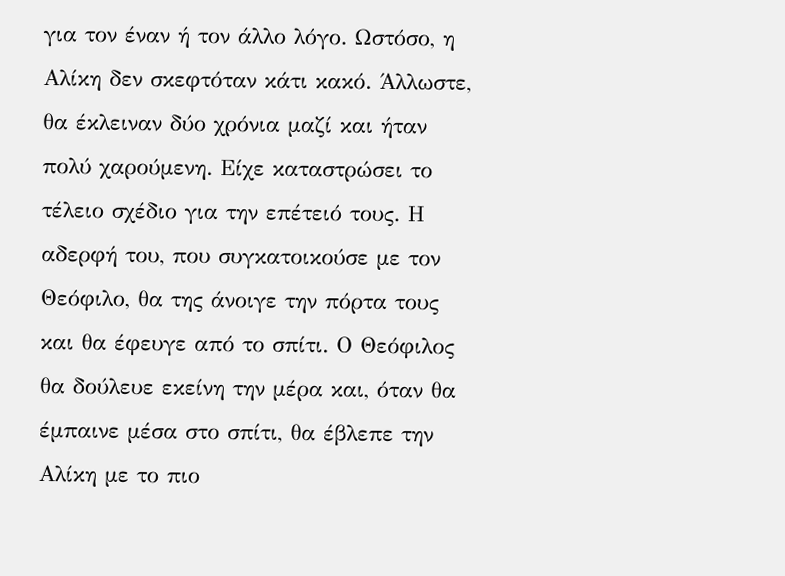για τον έναν ή τον άλλο λόγο. Ωστόσο, η Αλίκη δεν σκεφτόταν κάτι κακό. Άλλωστε, θα έκλειναν δύο χρόνια μαζί και ήταν πολύ χαρούμενη. Είχε καταστρώσει το τέλειο σχέδιο για την επέτειό τους. Η αδερφή του, που συγκατοικούσε με τον Θεόφιλο, θα της άνοιγε την πόρτα τους και θα έφευγε από το σπίτι. Ο Θεόφιλος θα δούλευε εκείνη την μέρα και, όταν θα έμπαινε μέσα στο σπίτι, θα έβλεπε την Αλίκη με το πιο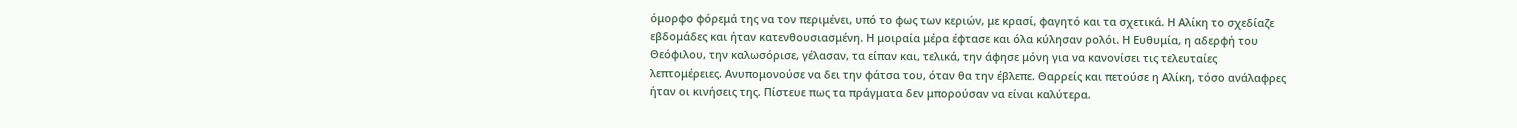όμορφο φόρεμά της να τον περιμένει, υπό το φως των κεριών, με κρασί, φαγητό και τα σχετικά. Η Αλίκη το σχεδίαζε εβδομάδες και ήταν κατενθουσιασμένη. Η μοιραία μέρα έφτασε και όλα κύλησαν ρολόι. Η Ευθυμία, η αδερφή του Θεόφιλου, την καλωσόρισε, γέλασαν, τα είπαν και, τελικά, την άφησε μόνη για να κανονίσει τις τελευταίες λεπτομέρειες. Ανυπομονούσε να δει την φάτσα του, όταν θα την έβλεπε. Θαρρείς και πετούσε η Αλίκη, τόσο ανάλαφρες ήταν οι κινήσεις της. Πίστευε πως τα πράγματα δεν μπορούσαν να είναι καλύτερα.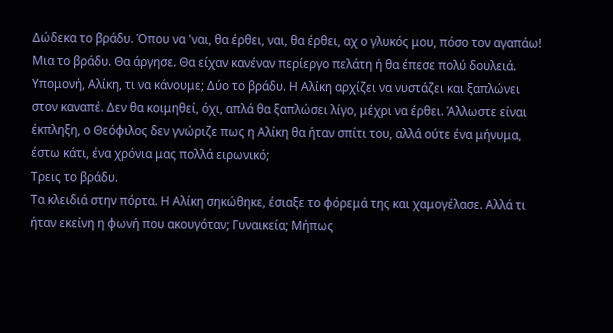Δώδεκα το βράδυ. Όπου να 'ναι, θα έρθει, ναι, θα έρθει, αχ ο γλυκός μου, πόσο τον αγαπάω! Μια το βράδυ. Θα άργησε. Θα είχαν κανέναν περίεργο πελάτη ή θα έπεσε πολύ δουλειά. Υπομονή, Αλίκη, τι να κάνουμε; Δύο το βράδυ. Η Αλίκη αρχίζει να νυστάζει και ξαπλώνει στον καναπέ. Δεν θα κοιμηθεί, όχι, απλά θα ξαπλώσει λίγο, μέχρι να έρθει. Άλλωστε είναι έκπληξη, ο Θεόφιλος δεν γνώριζε πως η Αλίκη θα ήταν σπίτι του, αλλά ούτε ένα μήνυμα, έστω κάτι, ένα χρόνια μας πολλά ειρωνικό;
Τρεις το βράδυ.
Τα κλειδιά στην πόρτα. Η Αλίκη σηκώθηκε, έσιαξε το φόρεμά της και χαμογέλασε. Αλλά τι ήταν εκείνη η φωνή που ακουγόταν; Γυναικεία; Μήπως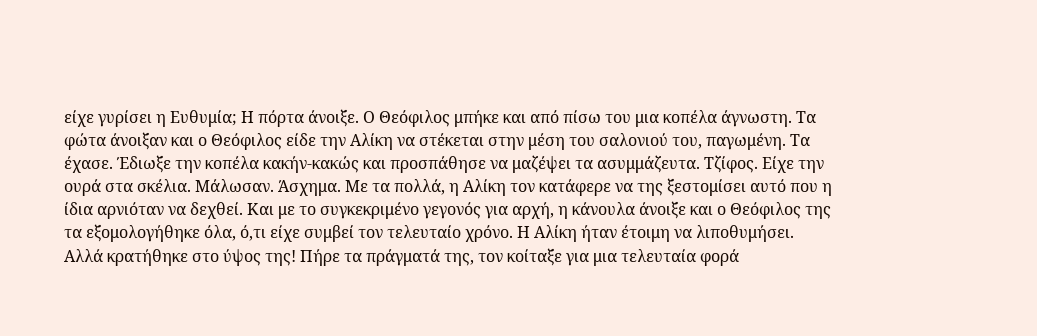είχε γυρίσει η Ευθυμία; Η πόρτα άνοιξε. Ο Θεόφιλος μπήκε και από πίσω του μια κοπέλα άγνωστη. Τα φώτα άνοιξαν και ο Θεόφιλος είδε την Αλίκη να στέκεται στην μέση του σαλονιού του, παγωμένη. Τα έχασε. Έδιωξε την κοπέλα κακήν-κακώς και προσπάθησε να μαζέψει τα ασυμμάζευτα. Τζίφος. Είχε την ουρά στα σκέλια. Μάλωσαν. Άσχημα. Με τα πολλά, η Αλίκη τον κατάφερε να της ξεστομίσει αυτό που η ίδια αρνιόταν να δεχθεί. Και με το συγκεκριμένο γεγονός για αρχή, η κάνουλα άνοιξε και ο Θεόφιλος της τα εξομολογήθηκε όλα, ό,τι είχε συμβεί τον τελευταίο χρόνο. Η Αλίκη ήταν έτοιμη να λιποθυμήσει. Αλλά κρατήθηκε στο ύψος της! Πήρε τα πράγματά της, τον κοίταξε για μια τελευταία φορά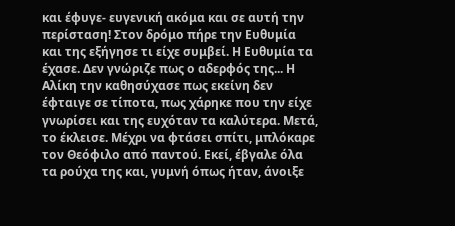και έφυγε- ευγενική ακόμα και σε αυτή την περίσταση! Στον δρόμο πήρε την Ευθυμία και της εξήγησε τι είχε συμβεί. Η Ευθυμία τα έχασε. Δεν γνώριζε πως ο αδερφός της... Η Αλίκη την καθησύχασε πως εκείνη δεν έφταιγε σε τίποτα, πως χάρηκε που την είχε γνωρίσει και της ευχόταν τα καλύτερα. Μετά, το έκλεισε. Μέχρι να φτάσει σπίτι, μπλόκαρε τον Θεόφιλο από παντού. Εκεί, έβγαλε όλα τα ρούχα της και, γυμνή όπως ήταν, άνοιξε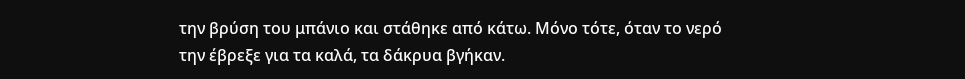την βρύση του μπάνιο και στάθηκε από κάτω. Μόνο τότε, όταν το νερό την έβρεξε για τα καλά, τα δάκρυα βγήκαν.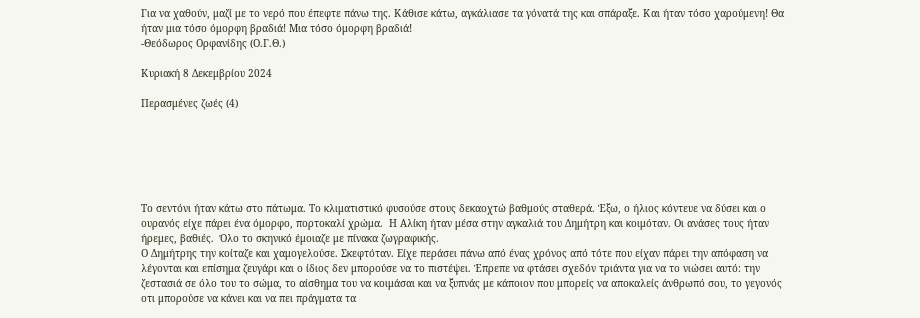Για να χαθούν, μαζί με το νερό που έπεφτε πάνω της. Κάθισε κάτω, αγκάλιασε τα γόνατά της και σπάραξε. Και ήταν τόσο χαρούμενη! Θα ήταν μια τόσο όμορφη βραδιά! Μια τόσο όμορφη βραδιά!
-Θεόδωρος Ορφανίδης (Ο.Γ.Θ.)

Κυριακή 8 Δεκεμβρίου 2024

Περασμένες ζωές (4)






Το σεντόνι ήταν κάτω στο πάτωμα. Το κλιματιστικό φυσούσε στους δεκαοχτώ βαθμούς σταθερά. Έξω, ο ήλιος κόντευε να δύσει και ο ουρανός είχε πάρει ένα όμορφο, πορτοκαλί χρώμα.  Η Αλίκη ήταν μέσα στην αγκαλιά του Δημήτρη και κοιμόταν. Οι ανάσες τους ήταν ήρεμες, βαθιές.  Όλο το σκηνικό έμοιαζε με πίνακα ζωγραφικής.
Ο Δημήτρης την κοίταζε και χαμογελούσε. Σκεφτόταν. Είχε περάσει πάνω από ένας χρόνος από τότε που είχαν πάρει την απόφαση να λέγονται και επίσημα ζευγάρι και ο ίδιος δεν μπορούσε να το πιστέψει. Έπρεπε να φτάσει σχεδόν τριάντα για να το νιώσει αυτό: την ζεστασιά σε όλο του το σώμα, το αίσθημα του να κοιμάσαι και να ξυπνάς με κάποιον που μπορείς να αποκαλείς άνθρωπό σου, το γεγονός οτι μπορούσε να κάνει και να πει πράγματα τα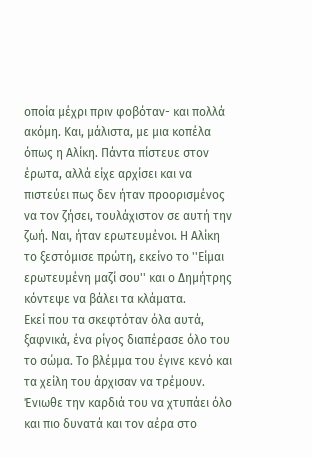οποία μέχρι πριν φοβόταν- και πολλά ακόμη. Και, μάλιστα, με μια κοπέλα όπως η Αλίκη. Πάντα πίστευε στον έρωτα, αλλά είχε αρχίσει και να πιστεύει πως δεν ήταν προορισμένος να τον ζήσει, τουλάχιστον σε αυτή την ζωή. Ναι, ήταν ερωτευμένοι. Η Αλίκη το ξεστόμισε πρώτη, εκείνο το ''Είμαι ερωτευμένη μαζί σου'' και ο Δημήτρης κόντεψε να βάλει τα κλάματα.
Εκεί που τα σκεφτόταν όλα αυτά, ξαφνικά, ένα ρίγος διαπέρασε όλο του το σώμα. Το βλέμμα του έγινε κενό και τα χείλη του άρχισαν να τρέμουν. Ένιωθε την καρδιά του να χτυπάει όλο και πιο δυνατά και τον αέρα στο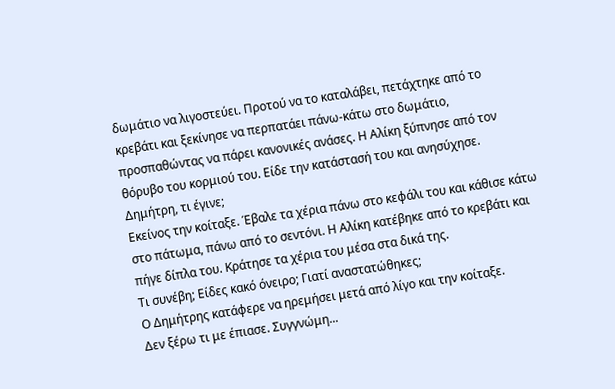δωμάτιο να λιγοστεύει. Προτού να το καταλάβει, πετάχτηκε από το κρεβάτι και ξεκίνησε να περπατάει πάνω-κάτω στο δωμάτιο, προσπαθώντας να πάρει κανονικές ανάσες. Η Αλίκη ξύπνησε από τον θόρυβο του κορμιού του. Είδε την κατάστασή του και ανησύχησε.
Δημήτρη, τι έγινε;
Εκείνος την κοίταξε. Έβαλε τα χέρια πάνω στο κεφάλι του και κάθισε κάτω στο πάτωμα, πάνω από το σεντόνι. Η Αλίκη κατέβηκε από το κρεβάτι και πήγε δίπλα του. Κράτησε τα χέρια του μέσα στα δικά της.
Τι συνέβη; Είδες κακό όνειρο; Γιατί αναστατώθηκες;
Ο Δημήτρης κατάφερε να ηρεμήσει μετά από λίγο και την κοίταξε.
Δεν ξέρω τι με έπιασε. Συγγνώμη...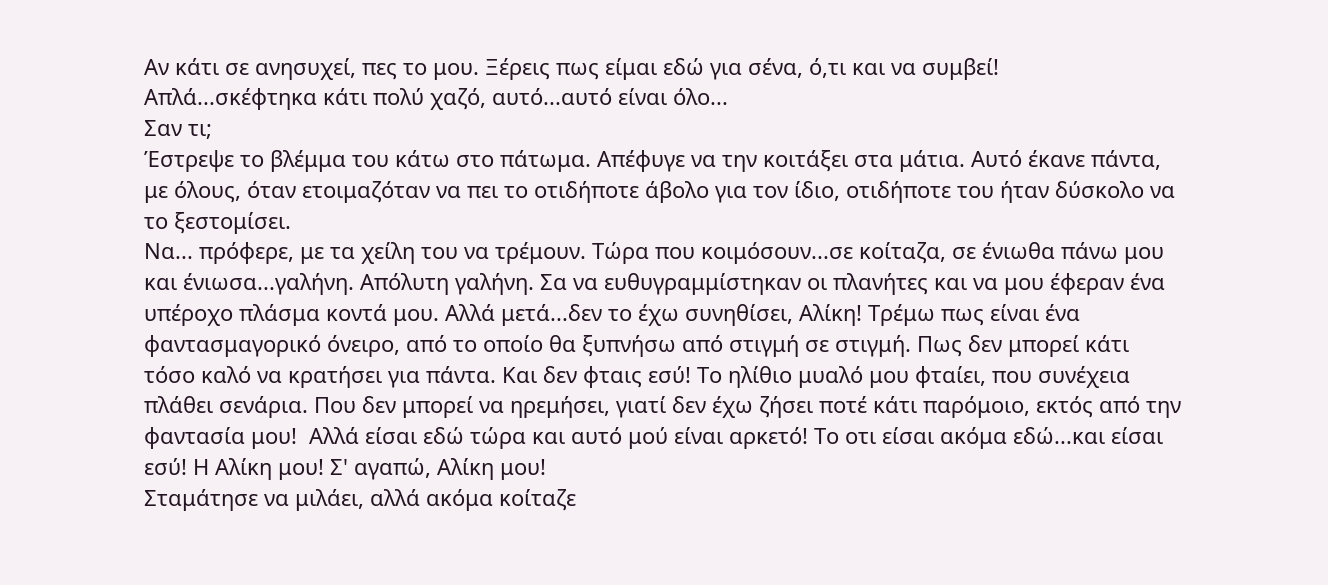Αν κάτι σε ανησυχεί, πες το μου. Ξέρεις πως είμαι εδώ για σένα, ό,τι και να συμβεί!
Απλά...σκέφτηκα κάτι πολύ χαζό, αυτό...αυτό είναι όλο...
Σαν τι;
Έστρεψε το βλέμμα του κάτω στο πάτωμα. Απέφυγε να την κοιτάξει στα μάτια. Αυτό έκανε πάντα, με όλους, όταν ετοιμαζόταν να πει το οτιδήποτε άβολο για τον ίδιο, οτιδήποτε του ήταν δύσκολο να το ξεστομίσει.
Να... πρόφερε, με τα χείλη του να τρέμουν. Τώρα που κοιμόσουν...σε κοίταζα, σε ένιωθα πάνω μου και ένιωσα...γαλήνη. Απόλυτη γαλήνη. Σα να ευθυγραμμίστηκαν οι πλανήτες και να μου έφεραν ένα υπέροχο πλάσμα κοντά μου. Αλλά μετά...δεν το έχω συνηθίσει, Αλίκη! Τρέμω πως είναι ένα φαντασμαγορικό όνειρο, από το οποίο θα ξυπνήσω από στιγμή σε στιγμή. Πως δεν μπορεί κάτι τόσο καλό να κρατήσει για πάντα. Και δεν φταις εσύ! Το ηλίθιο μυαλό μου φταίει, που συνέχεια πλάθει σενάρια. Που δεν μπορεί να ηρεμήσει, γιατί δεν έχω ζήσει ποτέ κάτι παρόμοιο, εκτός από την φαντασία μου!  Αλλά είσαι εδώ τώρα και αυτό μού είναι αρκετό! Το οτι είσαι ακόμα εδώ...και είσαι εσύ! Η Αλίκη μου! Σ' αγαπώ, Αλίκη μου!
Σταμάτησε να μιλάει, αλλά ακόμα κοίταζε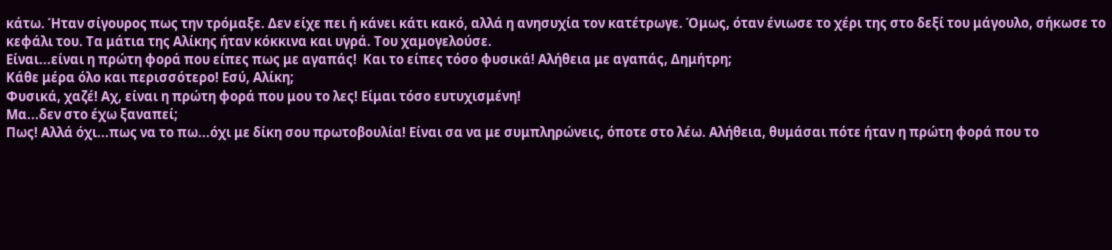κάτω. Ήταν σίγουρος πως την τρόμαξε. Δεν είχε πει ή κάνει κάτι κακό, αλλά η ανησυχία τον κατέτρωγε. Όμως, όταν ένιωσε το χέρι της στο δεξί του μάγουλο, σήκωσε το κεφάλι του. Τα μάτια της Αλίκης ήταν κόκκινα και υγρά. Του χαμογελούσε.
Είναι...είναι η πρώτη φορά που είπες πως με αγαπάς!  Και το είπες τόσο φυσικά! Αλήθεια με αγαπάς, Δημήτρη;
Κάθε μέρα όλο και περισσότερο! Εσύ, Αλίκη;
Φυσικά, χαζέ! Αχ, είναι η πρώτη φορά που μου το λες! Είμαι τόσο ευτυχισμένη!
Μα...δεν στο έχω ξαναπεί;
Πως! Αλλά όχι...πως να το πω...όχι με δίκη σου πρωτοβουλία! Είναι σα να με συμπληρώνεις, όποτε στο λέω. Αλήθεια, θυμάσαι πότε ήταν η πρώτη φορά που το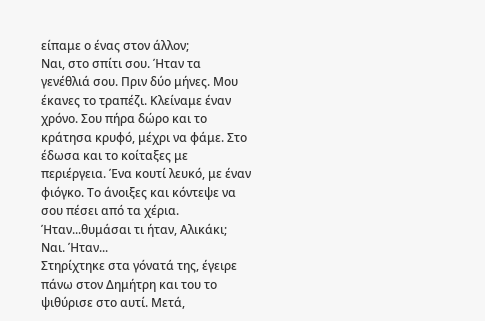είπαμε ο ένας στον άλλον;
Ναι, στο σπίτι σου. Ήταν τα γενέθλιά σου. Πριν δύο μήνες. Μου έκανες το τραπέζι. Κλείναμε έναν χρόνο. Σου πήρα δώρο και το κράτησα κρυφό, μέχρι να φάμε. Στο έδωσα και το κοίταξες με περιέργεια. Ένα κουτί λευκό, με έναν φιόγκο. Το άνοιξες και κόντεψε να σου πέσει από τα χέρια. Ήταν...θυμάσαι τι ήταν, Αλικάκι;
Ναι. Ήταν...
Στηρίχτηκε στα γόνατά της, έγειρε πάνω στον Δημήτρη και του το ψιθύρισε στο αυτί. Μετά,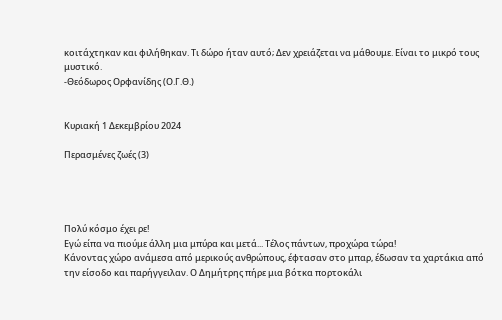κοιτάχτηκαν και φιλήθηκαν. Τι δώρο ήταν αυτό; Δεν χρειάζεται να μάθουμε. Είναι το μικρό τους μυστικό.
-Θεόδωρος Ορφανίδης (Ο.Γ.Θ.)


Κυριακή 1 Δεκεμβρίου 2024

Περασμένες ζωές (3)




Πολύ κόσμο έχει ρε!
Εγώ είπα να πιούμε άλλη μια μπύρα και μετά... Τέλος πάντων, προχώρα τώρα!
Κάνοντας χώρο ανάμεσα από μερικούς ανθρώπους, έφτασαν στο μπαρ, έδωσαν τα χαρτάκια από την είσοδο και παρήγγειλαν. Ο Δημήτρης πήρε μια βότκα πορτοκάλι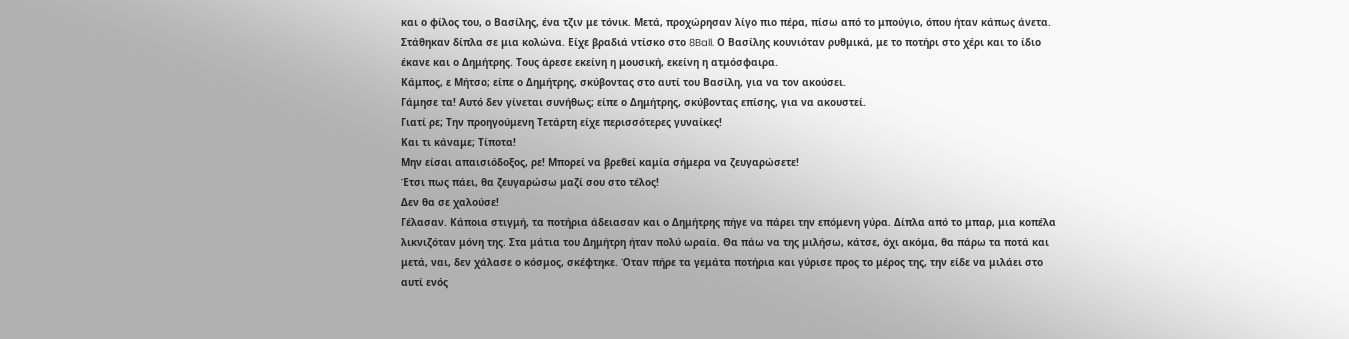και ο φίλος του, ο Βασίλης, ένα τζιν με τόνικ. Μετά, προχώρησαν λίγο πιο πέρα, πίσω από το μπούγιο, όπου ήταν κάπως άνετα. Στάθηκαν δίπλα σε μια κολώνα. Είχε βραδιά ντίσκο στο 8Ball. Ο Βασίλης κουνιόταν ρυθμικά, με το ποτήρι στο χέρι και το ίδιο έκανε και ο Δημήτρης. Τους άρεσε εκείνη η μουσική, εκείνη η ατμόσφαιρα.
Κάμπος, ε Μήτσο; είπε ο Δημήτρης, σκύβοντας στο αυτί του Βασίλη, για να τον ακούσει.
Γάμησε τα! Αυτό δεν γίνεται συνήθως; είπε ο Δημήτρης, σκύβοντας επίσης, για να ακουστεί.
Γιατί ρε; Την προηγούμενη Τετάρτη είχε περισσότερες γυναίκες!
Και τι κάναμε; Τίποτα!
Μην είσαι απαισιόδοξος, ρε! Μπορεί να βρεθεί καμία σήμερα να ζευγαρώσετε!
Έτσι πως πάει, θα ζευγαρώσω μαζί σου στο τέλος!
Δεν θα σε χαλούσε!
Γέλασαν. Κάποια στιγμή, τα ποτήρια άδειασαν και ο Δημήτρης πήγε να πάρει την επόμενη γύρα. Δίπλα από το μπαρ, μια κοπέλα λικνιζόταν μόνη της. Στα μάτια του Δημήτρη ήταν πολύ ωραία. Θα πάω να της μιλήσω, κάτσε, όχι ακόμα, θα πάρω τα ποτά και μετά, ναι, δεν χάλασε ο κόσμος, σκέφτηκε. Όταν πήρε τα γεμάτα ποτήρια και γύρισε προς το μέρος της, την είδε να μιλάει στο αυτί ενός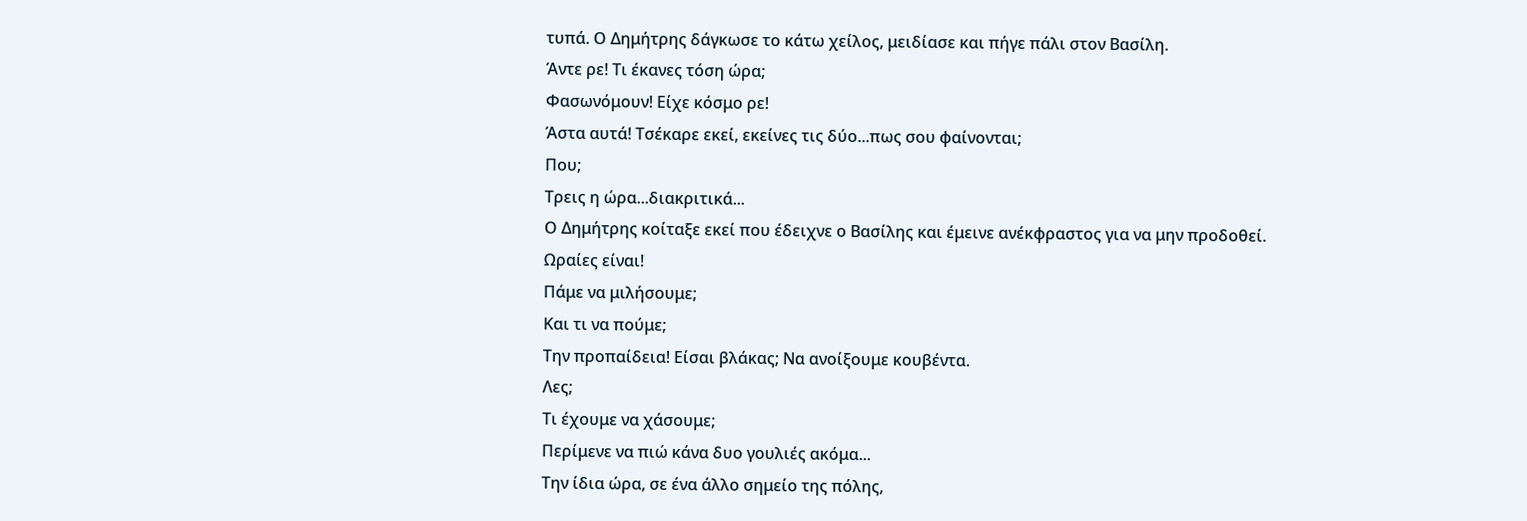τυπά. Ο Δημήτρης δάγκωσε το κάτω χείλος, μειδίασε και πήγε πάλι στον Βασίλη.
Άντε ρε! Τι έκανες τόση ώρα;
Φασωνόμουν! Είχε κόσμο ρε!
Άστα αυτά! Τσέκαρε εκεί, εκείνες τις δύο...πως σου φαίνονται;
Που;
Τρεις η ώρα...διακριτικά...
Ο Δημήτρης κοίταξε εκεί που έδειχνε ο Βασίλης και έμεινε ανέκφραστος για να μην προδοθεί.
Ωραίες είναι!
Πάμε να μιλήσουμε;
Και τι να πούμε;
Την προπαίδεια! Είσαι βλάκας; Να ανοίξουμε κουβέντα.
Λες;
Τι έχουμε να χάσουμε;
Περίμενε να πιώ κάνα δυο γουλιές ακόμα...
Την ίδια ώρα, σε ένα άλλο σημείο της πόλης,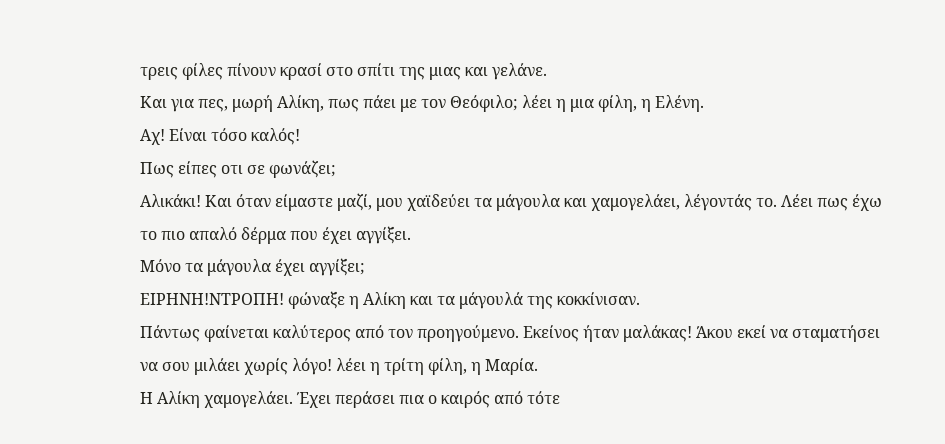τρεις φίλες πίνουν κρασί στο σπίτι της μιας και γελάνε.
Και για πες, μωρή Αλίκη, πως πάει με τον Θεόφιλο; λέει η μια φίλη, η Ελένη.
Αχ! Είναι τόσο καλός!
Πως είπες οτι σε φωνάζει;
Αλικάκι! Και όταν είμαστε μαζί, μου χαϊδεύει τα μάγουλα και χαμογελάει, λέγοντάς το. Λέει πως έχω το πιο απαλό δέρμα που έχει αγγίξει.
Μόνο τα μάγουλα έχει αγγίξει;
ΕΙΡΗΝΗ!ΝΤΡΟΠΗ! φώναξε η Αλίκη και τα μάγουλά της κοκκίνισαν.
Πάντως φαίνεται καλύτερος από τον προηγούμενο. Εκείνος ήταν μαλάκας! Άκου εκεί να σταματήσει να σου μιλάει χωρίς λόγο! λέει η τρίτη φίλη, η Μαρία.
Η Αλίκη χαμογελάει. Έχει περάσει πια ο καιρός από τότε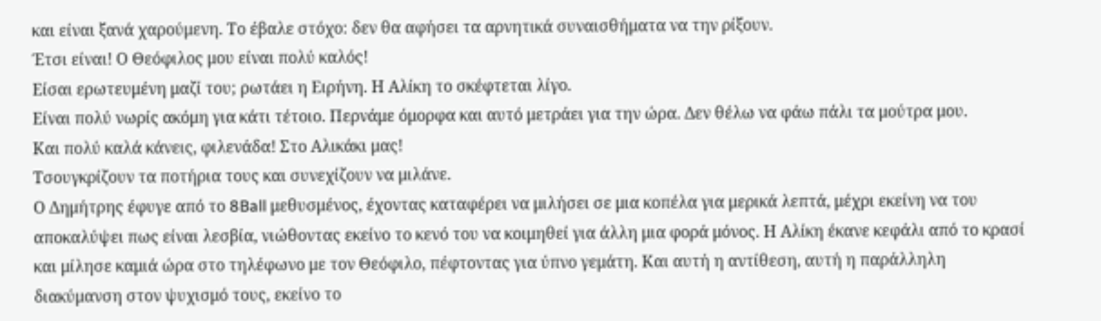και είναι ξανά χαρούμενη. Το έβαλε στόχο: δεν θα αφήσει τα αρνητικά συναισθήματα να την ρίξουν.
Έτσι είναι! Ο Θεόφιλος μου είναι πολύ καλός!
Είσαι ερωτευμένη μαζί του; ρωτάει η Ειρήνη. Η Αλίκη το σκέφτεται λίγο.
Είναι πολύ νωρίς ακόμη για κάτι τέτοιο. Περνάμε όμορφα και αυτό μετράει για την ώρα. Δεν θέλω να φάω πάλι τα μούτρα μου.
Και πολύ καλά κάνεις, φιλενάδα! Στο Αλικάκι μας!
Τσουγκρίζουν τα ποτήρια τους και συνεχίζουν να μιλάνε.
Ο Δημήτρης έφυγε από το 8Ball μεθυσμένος, έχοντας καταφέρει να μιλήσει σε μια κοπέλα για μερικά λεπτά, μέχρι εκείνη να του αποκαλύψει πως είναι λεσβία, νιώθοντας εκείνο το κενό του να κοιμηθεί για άλλη μια φορά μόνος. Η Αλίκη έκανε κεφάλι από το κρασί και μίλησε καμιά ώρα στο τηλέφωνο με τον Θεόφιλο, πέφτοντας για ύπνο γεμάτη. Και αυτή η αντίθεση, αυτή η παράλληλη διακύμανση στον ψυχισμό τους, εκείνο το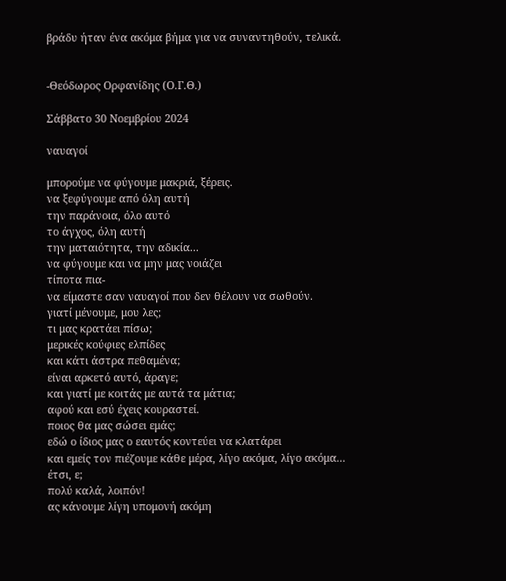βράδυ ήταν ένα ακόμα βήμα για να συναντηθούν, τελικά.


-Θεόδωρος Ορφανίδης (Ο.Γ.Θ.)

Σάββατο 30 Νοεμβρίου 2024

ναυαγοί

μπορούμε να φύγουμε μακριά, ξέρεις.
να ξεφύγουμε από όλη αυτή
την παράνοια, όλο αυτό
το άγχος, όλη αυτή
την ματαιότητα, την αδικία...
να φύγουμε και να μην μας νοιάζει
τίποτα πια-
να είμαστε σαν ναυαγοί που δεν θέλουν να σωθούν.
γιατί μένουμε, μου λες;
τι μας κρατάει πίσω;
μερικές κούφιες ελπίδες
και κάτι άστρα πεθαμένα;
είναι αρκετό αυτό, άραγε;
και γιατί με κοιτάς με αυτά τα μάτια;
αφού και εσύ έχεις κουραστεί.
ποιος θα μας σώσει εμάς;
εδώ ο ίδιος μας ο εαυτός κοντεύει να κλατάρει
και εμείς τον πιέζουμε κάθε μέρα, λίγο ακόμα, λίγο ακόμα...
έτσι, ε;
πολύ καλά, λοιπόν!
ας κάνουμε λίγη υπομονή ακόμη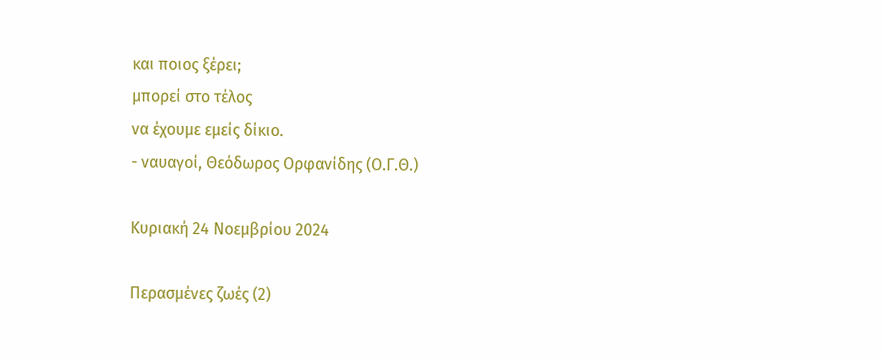και ποιος ξέρει;
μπορεί στο τέλος
να έχουμε εμείς δίκιο.
- ναυαγοί, Θεόδωρος Ορφανίδης (Ο.Γ.Θ.)

Κυριακή 24 Νοεμβρίου 2024

Περασμένες ζωές (2)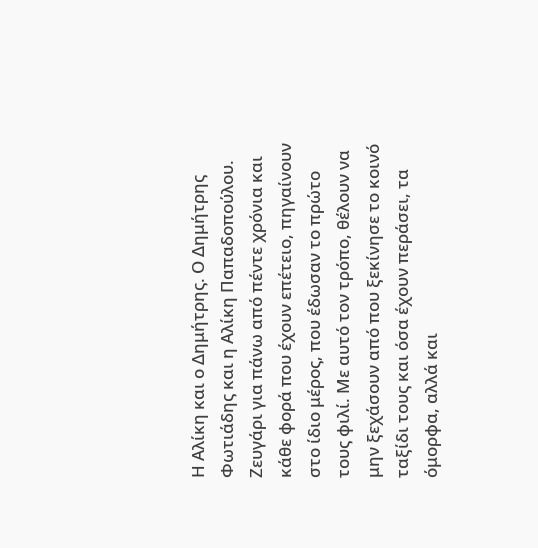Η Αλίκη και ο Δημήτρης. Ο Δημήτρης Φωτιάδης και η Αλίκη Παπαδοπούλου. Ζευγάρι για πάνω από πέντε χρόνια και κάθε φορά που έχουν επέτειο, πηγαίνουν στο ίδιο μέρος, που έδωσαν το πρώτο τους φιλί. Με αυτό τον τρόπο, θέλουν να μην ξεχάσουν από που ξεκίνησε το κοινό ταξίδι τους και όσα έχουν περάσει, τα όμορφα, αλλά και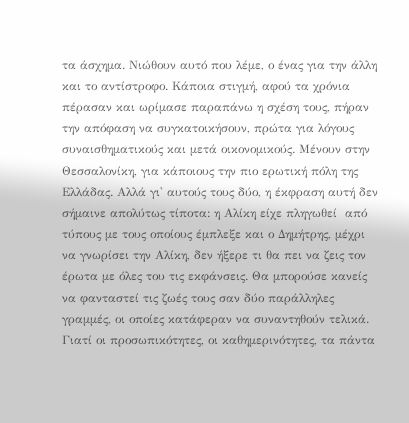τα άσχημα. Νιώθουν αυτό που λέμε, ο ένας για την άλλη και το αντίστροφο. Κάποια στιγμή, αφού τα χρόνια πέρασαν και ωρίμασε παραπάνω η σχέση τους, πήραν την απόφαση να συγκατοικήσουν, πρώτα για λόγους συναισθηματικούς και μετά οικονομικούς. Μένουν στην Θεσσαλονίκη, για κάποιους την πιο ερωτική πόλη της Ελλάδας. Αλλά γι' αυτούς τους δύο, η έκφραση αυτή δεν σήμαινε απολύτως τίποτα: η Αλίκη είχε πληγωθεί  από τύπους με τους οποίους έμπλεξε και ο Δημήτρης, μέχρι να γνωρίσει την Αλίκη, δεν ήξερε τι θα πει να ζεις τον έρωτα με όλες του τις εκφάνσεις. Θα μπορούσε κανείς να φανταστεί τις ζωές τους σαν δύο παράλληλες γραμμές, οι οποίες κατάφεραν να συναντηθούν τελικά. Γιατί οι προσωπικότητες, οι καθημερινότητες, τα πάντα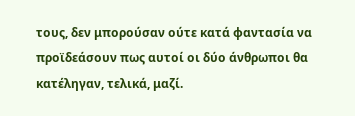τους, δεν μπορούσαν ούτε κατά φαντασία να προϊδεάσουν πως αυτοί οι δύο άνθρωποι θα κατέληγαν, τελικά, μαζί.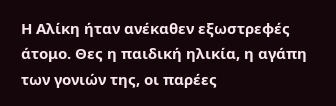Η Αλίκη ήταν ανέκαθεν εξωστρεφές άτομο. Θες η παιδική ηλικία, η αγάπη των γονιών της, οι παρέες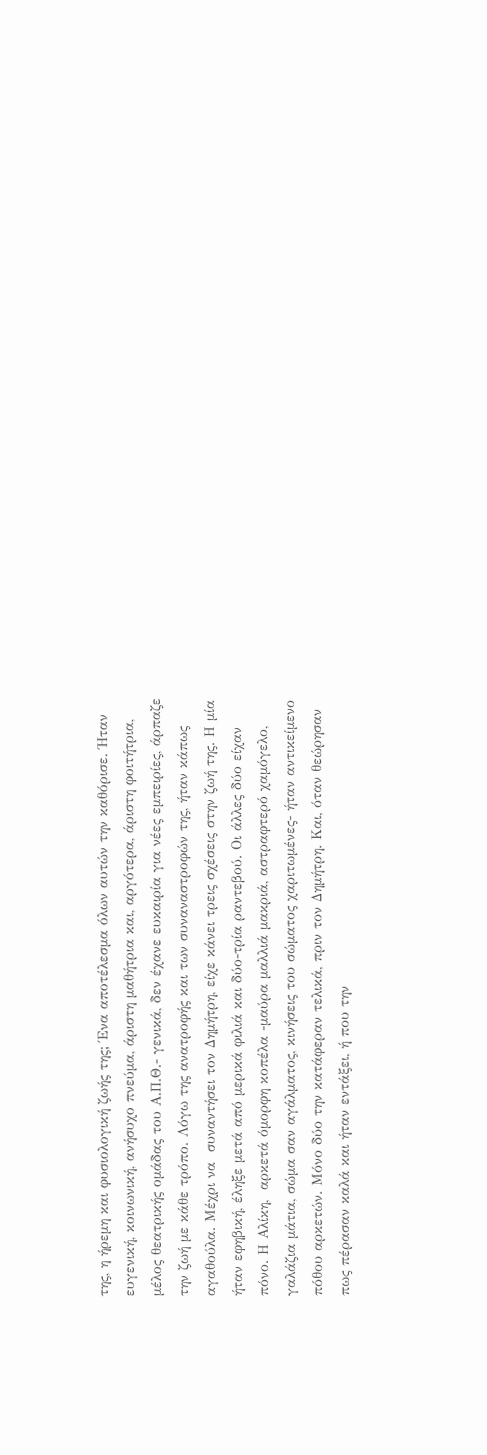της, η ήρεμη και φυσιολογική ζωής της; Ένα αποτέλεσμα όλων αυτών την καθόρισε. Ήταν ευγενική, κοινωνική, ανήσυχο πνεύμα, άριστη μαθήτρια και, αργότερα, άριστη φοιτήτρια, μέλος θεατρικής ομάδας του Α.Π.Θ.- γενικά, δεν έχανε ευκαιρία για νέες εμπειρίες, άρπαζε την ζωή με κάθε τρόπο. Λόγω της ανατροφής και των συναναστροφών της, ήταν κάπως αγαθούλα. Μέχρι να  συναντήσει τον Δημήτρη, είχε κάνει τρεις σχέσεις στην ζωή της. Η μία ήταν εφηβική, έληξε μετά από μερικά φιλιά και δύο-τρία ραντεβού. Οι άλλες δύο είχαν πόνο. Η Αλίκη,  αρκετά όμορφη κοπέλα -μαύρα μαλλιά μακριά, αστραφτερό χαμόγελο, γαλάζια μάτια, σώμα σαν αγάλματος, κινήσεις του σώματος χαριτωμένες- ήταν αντικείμενο πόθου αρκετών. Μόνο δύο την κατάφεραν τελικά, πριν τον Δημήτρη. Και, όταν θεώρησαν πως πέρασαν καλά και ήταν εντάξει, ή που την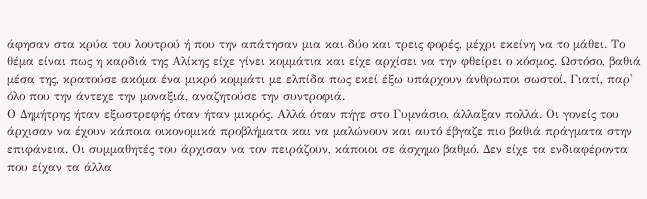άφησαν στα κρύα του λουτρού ή που την απάτησαν μια και δύο και τρεις φορές, μέχρι εκείνη να το μάθει. Το θέμα είναι πως η καρδιά της Αλίκης είχε γίνει κομμάτια και είχε αρχίσει να την φθείρει ο κόσμος. Ωστόσο, βαθιά μέσα της, κρατούσε ακόμα ένα μικρό κομμάτι με ελπίδα πως εκεί έξω υπάρχουν άνθρωποι σωστοί. Γιατί, παρ' όλο που την άντεχε την μοναξιά, αναζητούσε την συντροφιά.
Ο Δημήτρης ήταν εξωστρεφής όταν ήταν μικρός. Αλλά όταν πήγε στο Γυμνάσιο, άλλαξαν πολλά. Οι γονείς του άρχισαν να έχουν κάποια οικονομικά προβλήματα και να μαλώνουν και αυτό έβγαζε πιο βαθιά πράγματα στην επιφάνεια. Οι συμμαθητές του άρχισαν να τον πειράζουν, κάποιοι σε άσχημο βαθμό. Δεν είχε τα ενδιαφέροντα που είχαν τα άλλα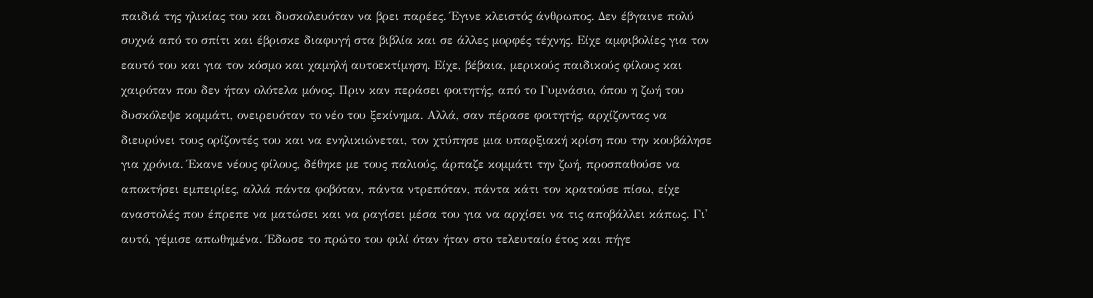παιδιά της ηλικίας του και δυσκολευόταν να βρει παρέες. Έγινε κλειστός άνθρωπος. Δεν έβγαινε πολύ συχνά από το σπίτι και έβρισκε διαφυγή στα βιβλία και σε άλλες μορφές τέχνης. Είχε αμφιβολίες για τον εαυτό του και για τον κόσμο και χαμηλή αυτοεκτίμηση. Είχε, βέβαια, μερικούς παιδικούς φίλους και χαιρόταν που δεν ήταν ολότελα μόνος. Πριν καν περάσει φοιτητής, από το Γυμνάσιο, όπου η ζωή του δυσκόλεψε κομμάτι, ονειρευόταν το νέο του ξεκίνημα. Αλλά, σαν πέρασε φοιτητής, αρχίζοντας να διευρύνει τους ορίζοντές του και να ενηλικιώνεται, τον χτύπησε μια υπαρξιακή κρίση που την κουβάλησε για χρόνια. Έκανε νέους φίλους, δέθηκε με τους παλιούς, άρπαζε κομμάτι την ζωή, προσπαθούσε να αποκτήσει εμπειρίες, αλλά πάντα φοβόταν, πάντα ντρεπόταν, πάντα κάτι τον κρατούσε πίσω, είχε αναστολές που έπρεπε να ματώσει και να ραγίσει μέσα του για να αρχίσει να τις αποβάλλει κάπως. Γι' αυτό, γέμισε απωθημένα. Έδωσε το πρώτο του φιλί όταν ήταν στο τελευταίο έτος και πήγε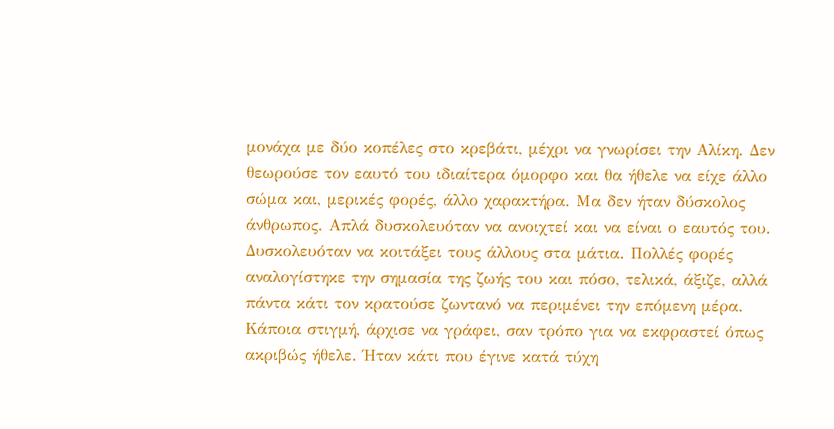μονάχα με δύο κοπέλες στο κρεβάτι, μέχρι να γνωρίσει την Αλίκη. Δεν θεωρούσε τον εαυτό του ιδιαίτερα όμορφο και θα ήθελε να είχε άλλο σώμα και, μερικές φορές, άλλο χαρακτήρα. Μα δεν ήταν δύσκολος άνθρωπος. Απλά δυσκολευόταν να ανοιχτεί και να είναι ο εαυτός του. Δυσκολευόταν να κοιτάξει τους άλλους στα μάτια. Πολλές φορές αναλογίστηκε την σημασία της ζωής του και πόσο, τελικά, άξιζε, αλλά πάντα κάτι τον κρατούσε ζωντανό να περιμένει την επόμενη μέρα. Κάποια στιγμή, άρχισε να γράφει, σαν τρόπο για να εκφραστεί όπως ακριβώς ήθελε. Ήταν κάτι που έγινε κατά τύχη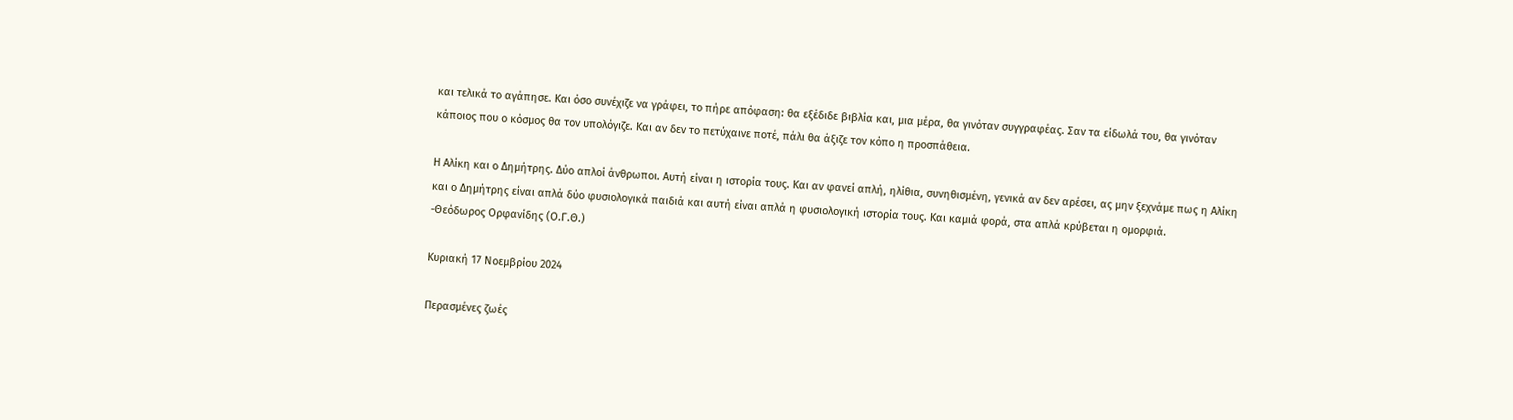και τελικά το αγάπησε. Και όσο συνέχιζε να γράφει, το πήρε απόφαση: θα εξέδιδε βιβλία και, μια μέρα, θα γινόταν συγγραφέας. Σαν τα είδωλά του, θα γινόταν κάποιος που ο κόσμος θα τον υπολόγιζε. Και αν δεν το πετύχαινε ποτέ, πάλι θα άξιζε τον κόπο η προσπάθεια.

Η Αλίκη και ο Δημήτρης. Δύο απλοί άνθρωποι. Αυτή είναι η ιστορία τους. Και αν φανεί απλή, ηλίθια, συνηθισμένη, γενικά αν δεν αρέσει, ας μην ξεχνάμε πως η Αλίκη και ο Δημήτρης είναι απλά δύο φυσιολογικά παιδιά και αυτή είναι απλά η φυσιολογική ιστορία τους. Και καμιά φορά, στα απλά κρύβεται η ομορφιά.
-Θεόδωρος Ορφανίδης (Ο.Γ.Θ.)

Κυριακή 17 Νοεμβρίου 2024

Περασμένες ζωές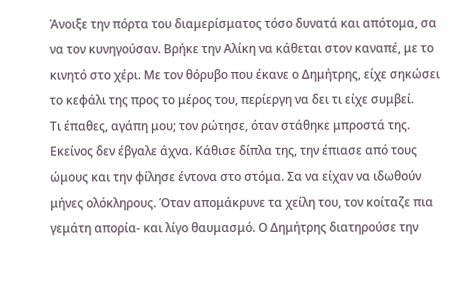Άνοιξε την πόρτα του διαμερίσματος τόσο δυνατά και απότομα, σα να τον κυνηγούσαν. Βρήκε την Αλίκη να κάθεται στον καναπέ, με το κινητό στο χέρι. Με τον θόρυβο που έκανε ο Δημήτρης, είχε σηκώσει το κεφάλι της προς το μέρος του, περίεργη να δει τι είχε συμβεί.
Τι έπαθες, αγάπη μου; τον ρώτησε, όταν στάθηκε μπροστά της.
Εκείνος δεν έβγαλε άχνα. Κάθισε δίπλα της, την έπιασε από τους ώμους και την φίλησε έντονα στο στόμα. Σα να είχαν να ιδωθούν μήνες ολόκληρους. Όταν απομάκρυνε τα χείλη του, τον κοίταζε πια γεμάτη απορία- και λίγο θαυμασμό. Ο Δημήτρης διατηρούσε την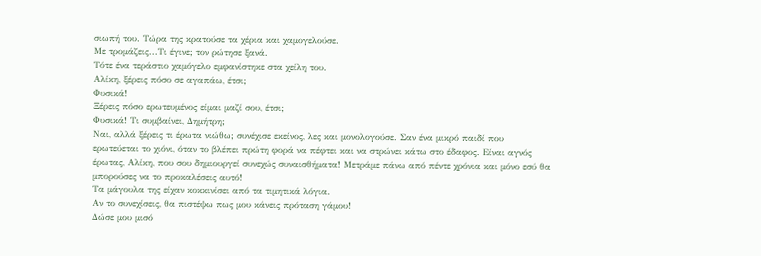σιωπή του. Τώρα της κρατούσε τα χέρια και χαμογελούσε.
Με τρομάζεις...Τι έγινε; τον ρώτησε ξανά.
Τότε ένα τεράστιο χαμόγελο εμφανίστηκε στα χείλη του.
Αλίκη, ξέρεις πόσο σε αγαπάω, έτσι;
Φυσικά!
Ξέρεις πόσο ερωτευμένος είμαι μαζί σου, έτσι;
Φυσικά! Τι συμβαίνει, Δημήτρη;
Ναι, αλλά ξέρεις τι έρωτα νιώθω; συνέχισε εκείνος, λες και μονολογούσε. Σαν ένα μικρό παιδί που ερωτεύεται το χιόνι, όταν το βλέπει πρώτη φορά να πέφτει και να στρώνει κάτω στο έδαφος. Είναι αγνός έρωτας, Αλίκη, που σου δημιουργεί συνεχώς συναισθήματα! Μετράμε πάνω από πέντε χρόνια και μόνο εσύ θα μπορούσες να το προκαλέσεις αυτό!
Τα μάγουλα της είχαν κοκκινίσει από τα τιμητικά λόγια.
Αν το συνεχίσεις, θα πιστέψω πως μου κάνεις πρόταση γάμου!
Δώσε μου μισό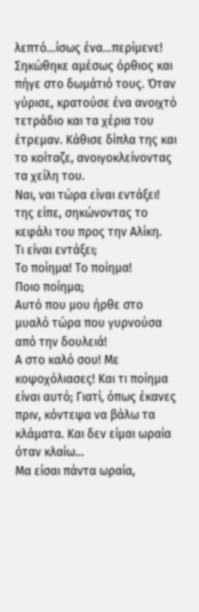λεπτό...ίσως ένα...περίμενε!
Σηκώθηκε αμέσως όρθιος και πήγε στο δωμάτιό τους. Όταν γύρισε, κρατούσε ένα ανοιχτό τετράδιο και τα χέρια του έτρεμαν. Κάθισε δίπλα της και το κοίταζε, ανοιγοκλείνοντας τα χείλη του.
Ναι, ναι τώρα είναι εντάξει! της είπε, σηκώνοντας το κεφάλι του προς την Αλίκη.
Τι είναι εντάξει;
Το ποίημα! Το ποίημα!
Ποιο ποίημα;
Αυτό που μου ήρθε στο μυαλό τώρα που γυρνούσα από την δουλειά!
Α στο καλό σου! Με κοψοχόλιασες! Και τι ποίημα είναι αυτό; Γιατί, όπως έκανες πριν, κόντεψα να βάλω τα κλάματα. Και δεν είμαι ωραία όταν κλαίω...
Μα είσαι πάντα ωραία,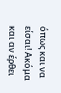όπως και να είσαι! Ακόμα και αν έρθει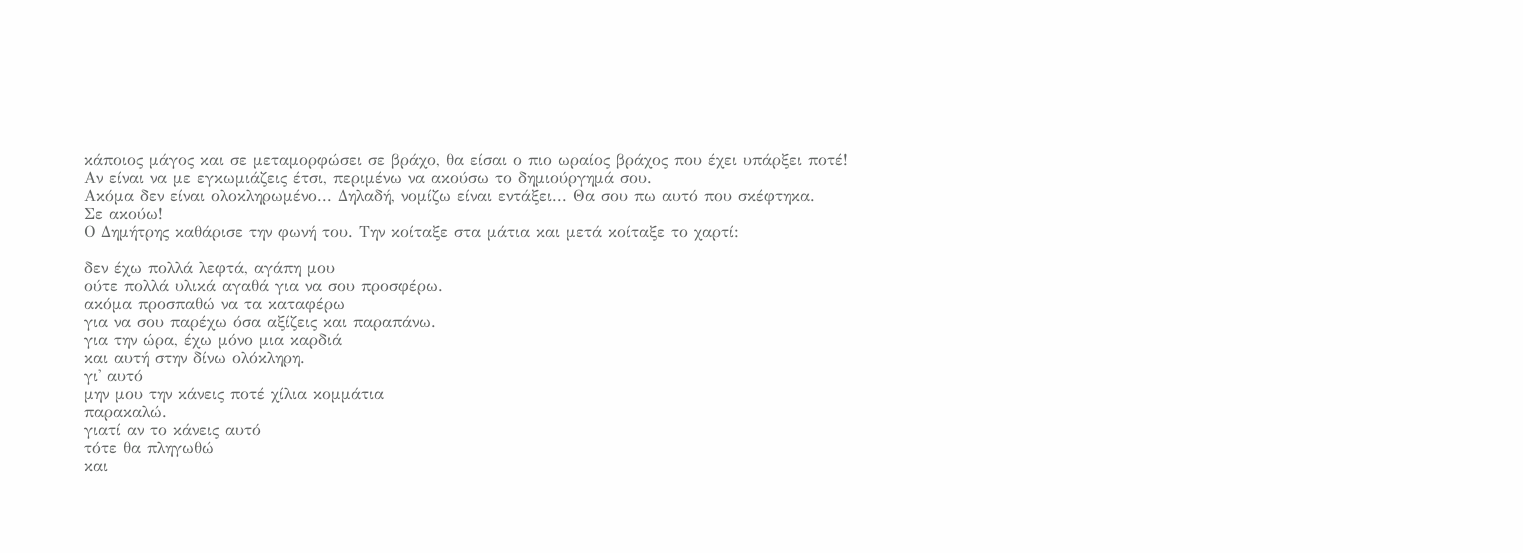κάποιος μάγος και σε μεταμορφώσει σε βράχο, θα είσαι ο πιο ωραίος βράχος που έχει υπάρξει ποτέ!
Αν είναι να με εγκωμιάζεις έτσι, περιμένω να ακούσω το δημιούργημά σου.
Ακόμα δεν είναι ολοκληρωμένο... Δηλαδή, νομίζω είναι εντάξει... Θα σου πω αυτό που σκέφτηκα.
Σε ακούω!
Ο Δημήτρης καθάρισε την φωνή του. Την κοίταξε στα μάτια και μετά κοίταξε το χαρτί:

δεν έχω πολλά λεφτά, αγάπη μου
ούτε πολλά υλικά αγαθά για να σου προσφέρω.
ακόμα προσπαθώ να τα καταφέρω
για να σου παρέχω όσα αξίζεις και παραπάνω.
για την ώρα, έχω μόνο μια καρδιά
και αυτή στην δίνω ολόκληρη.
γι' αυτό
μην μου την κάνεις ποτέ χίλια κομμάτια
παρακαλώ.
γιατί αν το κάνεις αυτό
τότε θα πληγωθώ
και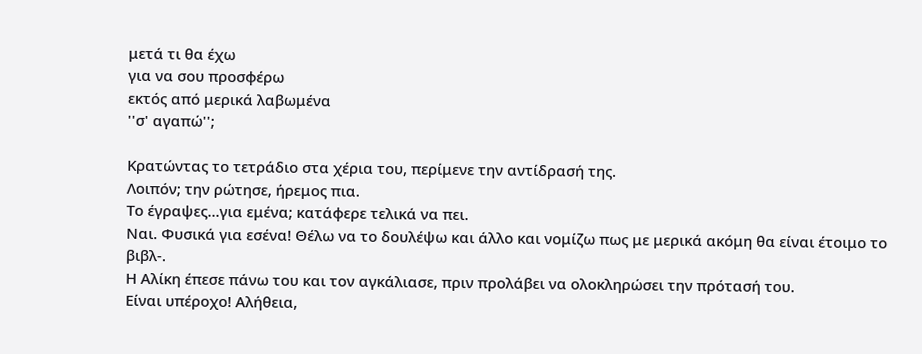μετά τι θα έχω
για να σου προσφέρω
εκτός από μερικά λαβωμένα
''σ' αγαπώ'';

Κρατώντας το τετράδιο στα χέρια του, περίμενε την αντίδρασή της.
Λοιπόν; την ρώτησε, ήρεμος πια.
Το έγραψες...για εμένα; κατάφερε τελικά να πει.
Ναι. Φυσικά για εσένα! Θέλω να το δουλέψω και άλλο και νομίζω πως με μερικά ακόμη θα είναι έτοιμο το βιβλ-.
Η Αλίκη έπεσε πάνω του και τον αγκάλιασε, πριν προλάβει να ολοκληρώσει την πρότασή του.
Είναι υπέροχο! Αλήθεια,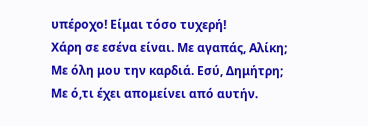υπέροχο! Είμαι τόσο τυχερή!
Χάρη σε εσένα είναι. Με αγαπάς, Αλίκη;
Με όλη μου την καρδιά. Εσύ, Δημήτρη;
Με ό,τι έχει απομείνει από αυτήν.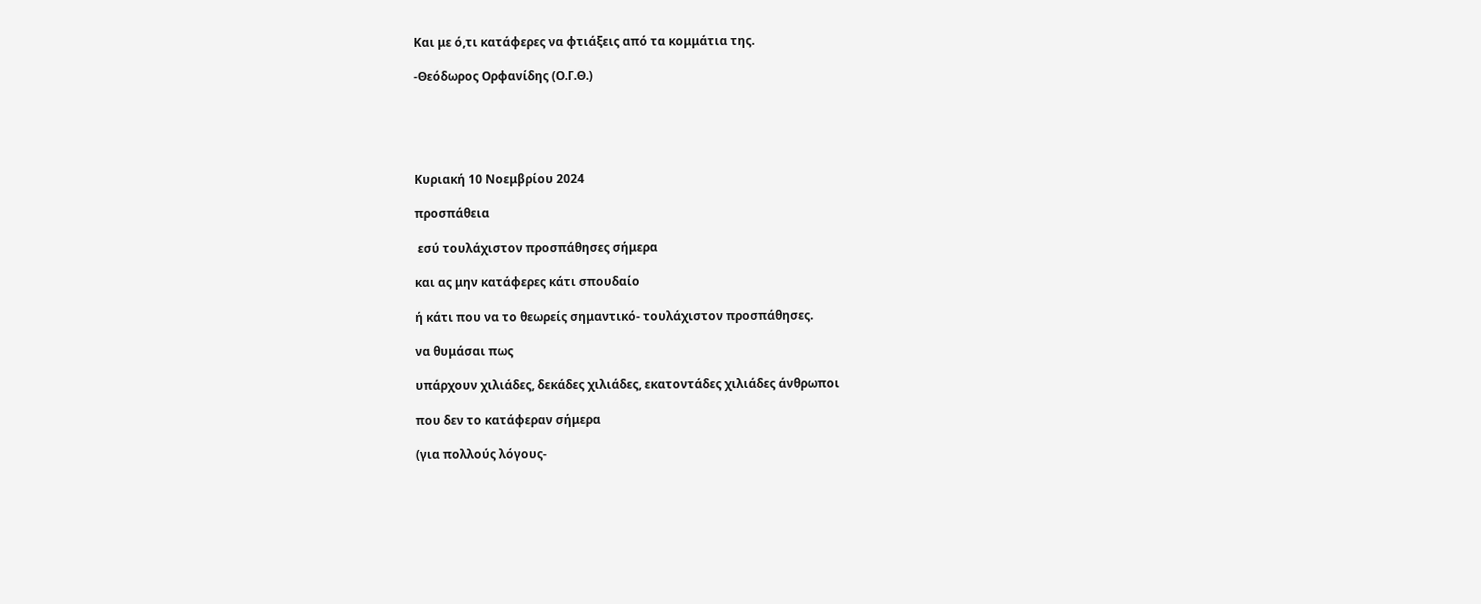Και με ό,τι κατάφερες να φτιάξεις από τα κομμάτια της.

-Θεόδωρος Ορφανίδης (Ο.Γ.Θ.)





Κυριακή 10 Νοεμβρίου 2024

προσπάθεια

 εσύ τουλάχιστον προσπάθησες σήμερα

και ας μην κατάφερες κάτι σπουδαίο

ή κάτι που να το θεωρείς σημαντικό- τουλάχιστον προσπάθησες.

να θυμάσαι πως

υπάρχουν χιλιάδες, δεκάδες χιλιάδες, εκατοντάδες χιλιάδες άνθρωποι

που δεν το κατάφεραν σήμερα

(για πολλούς λόγους-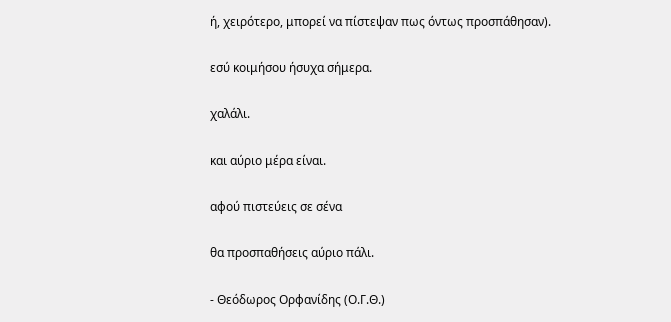ή, χειρότερο, μπορεί να πίστεψαν πως όντως προσπάθησαν).

εσύ κοιμήσου ήσυχα σήμερα.

χαλάλι.

και αύριο μέρα είναι.

αφού πιστεύεις σε σένα

θα προσπαθήσεις αύριο πάλι.

- Θεόδωρος Ορφανίδης (Ο.Γ.Θ.)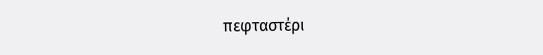πεφταστέρι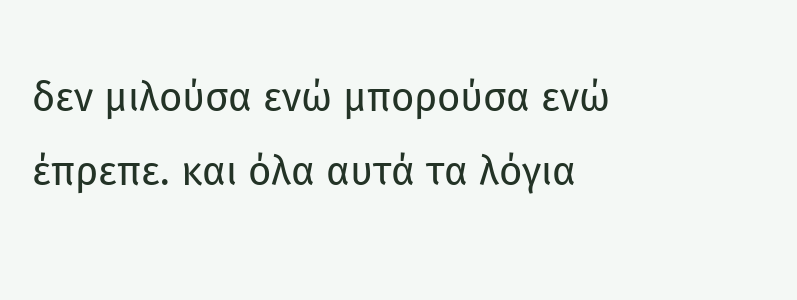δεν μιλούσα ενώ μπορούσα ενώ έπρεπε. και όλα αυτά τα λόγια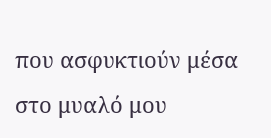που ασφυκτιούν μέσα στο μυαλό μου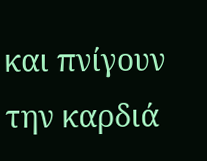και πνίγουν την καρδιά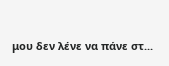μου δεν λένε να πάνε στ...